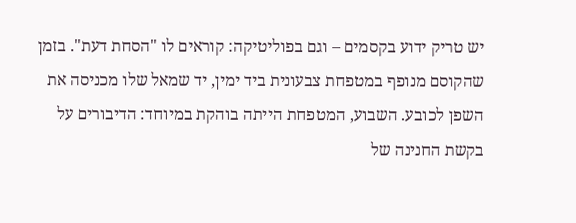יש טריק ידוע בקסמים – וגם בפוליטיקה: קוראים לו "הסחת דעת". בזמן שהקוסם מנופף במטפחת צבעונית ביד ימין, יד שמאל שלו מכניסה את השפן לכובע. השבוע, המטפחת הייתה בוהקת במיוחד: הדיבורים על בקשת החנינה של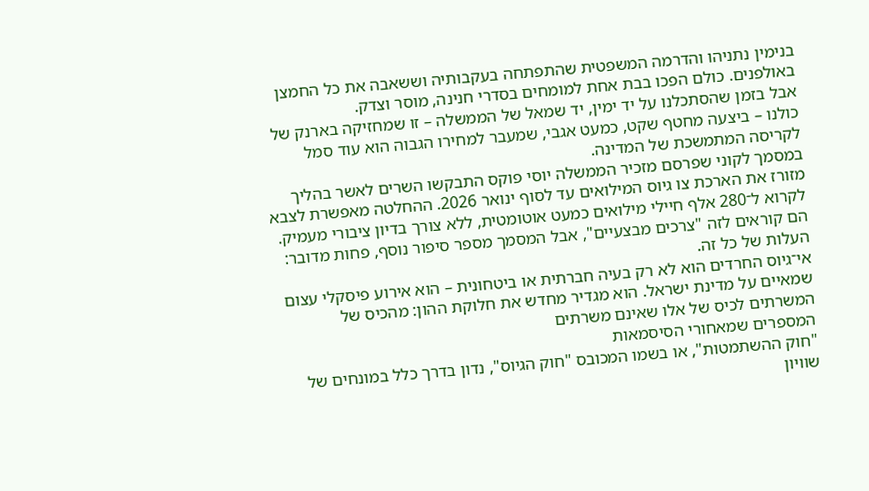בנימין נתניהו והדרמה המשפטית שהתפתחה בעקבותיה וששאבה את כל החמצן באולפנים. כולם הפכו בבת אחת למומחים בסדרי חנינה, מוסר וצדק.
אבל בזמן שהסתכלנו על יד ימין, יד שמאל של הממשלה – זו שמחזיקה בארנק של כולנו – ביצעה מחטף שקט, כמעט אגבי, שמעבר למחירו הגבוה הוא עוד סמל לקריסה המתמשכת של המדינה.
במסמך לקוני שפרסם מזכיר הממשלה יוסי פוקס התבקשו השרים לאשר בהליך מזורז את הארכת צו גיוס המילואים עד לסוף ינואר 2026. ההחלטה מאפשרת לצבא לקרוא ל־280 אלף חיילי מילואים כמעט אוטומטית, ללא צורך בדיון ציבורי מעמיק. הם קוראים לזה "צרכים מבצעיים", אבל המסמך מספר סיפור נוסף, פחות מדובר: העלות של כל זה.
אי־גיוס החרדים הוא לא רק בעיה חברתית או ביטחונית – הוא אירוע פיסקלי עצום שמאיים על מדינת ישראל. הוא מגדיר מחדש את חלוקת ההון: מהכיס של המשרתים לכיס של אלו שאינם משרתים
המספרים שמאחורי הסיסמאות
"חוק ההשתמטות", או בשמו המכובס "חוק הגיוס", נדון בדרך כלל במונחים של שוויון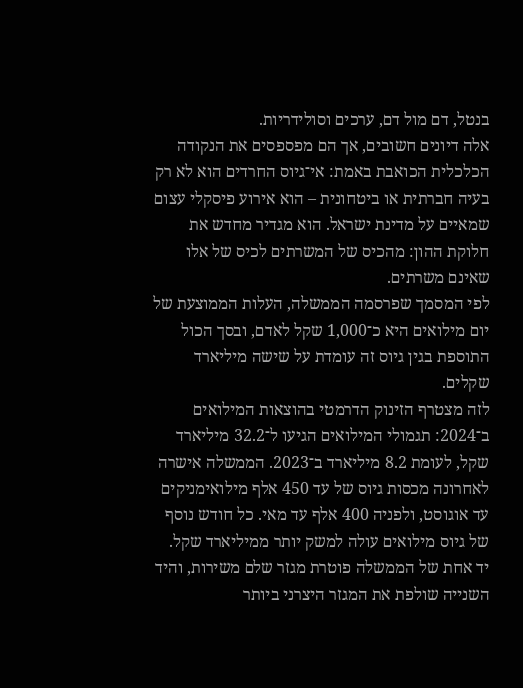בנטל, דם מול דם, ערכים וסולידריות.
אלה דיונים חשובים, אך הם מפספסים את הנקודה הכלכלית הכואבת באמת: אי־גיוס החרדים הוא לא רק בעיה חברתית או ביטחונית – הוא אירוע פיסקלי עצום שמאיים על מדינת ישראל. הוא מגדיר מחדש את חלוקת ההון: מהכיס של המשרתים לכיס של אלו שאינם משרתים.
לפי המסמך שפרסמה הממשלה, העלות הממוצעת של יום מילואים היא כ־1,000 שקל לאדם, ובסך הכול התוספת בגין גיוס זה עומדת על שישה מיליארד שקלים.
לזה מצטרף הזינוק הדרמטי בהוצאות המילואים ב־2024: תגמולי המילואים הגיעו ל־32.2 מיליארד שקל, לעומת 8.2 מיליארד ב־2023. הממשלה אישרה לאחרונה מכסות גיוס של עד 450 אלף מילואימניקים עד אוגוסט, ולפניה 400 אלף עד מאי. כל חודש נוסף של גיוס מילואים עולה למשק יותר ממיליארד שקל.
יד אחת של הממשלה פוטרת מגזר שלם משירות, והיד השנייה שולפת את המגזר היצרני ביותר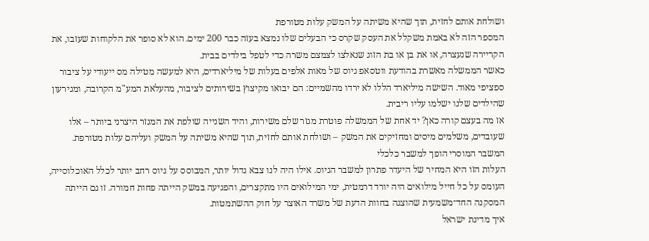ושולחת אותם לחזית, תוך שהיא משיתה על המשק עלות מטורפת
המספר הזה לא באמת משקלל את העסק שקרס כי הבעלים שלו נמצא בעזה כבר 200 ימים. הוא לא סופר את הלקוחות שעזבו, את הקריירה שנעצרה, או את בן או בת הזוג שנאלצו לצמצם משרה כדי לטפל בילדים בבית.
כאשר הממשלה מאשרת בהודעת ווטסאפ גיוס של מאות אלפים בעלות של מיליארדים, היא למעשה מטילה מס ייעודי על ציבור ספציפי מאוד. השישה מיליארד הללו לא ירדו מהשמיים: הם יבואו מקיצוץ בשירותים לציבור, מהעלאת המע"מ הקרובה, ומגירעון שהילדים שלנו ישלמו עליו ריבית.
אז מה בעצם קורה כאן? יד אחת של הממשלה פוטרת מגזר שלם משירות, והיד השנייה שולפת את המגזר היצרני ביותר – אלו שעובדים, משלמים מיסים ומחזיקים את המשק – ושולחת אותם לחזית, תוך שהיא משיתה על המשק ועליהם עלות מטורפת.
המשבר המוסרי הופך למשבר כלכלי
העלות הזו היא המחיר של היעדר פתרון למשבר הגיוס. אילו היה לנו צבא גדול יותר, המבוסס על גיוס רחב יותר לכלל האוכלוסייה, העומס על כל חייל מילואים היה יורד דרמטית, ימי המילואים היו מתקצרים, והפגיעה במשק הייתה פחות חמורה. זו גם הייתה המסקנה החד־משמעית שהוצגה בחוות הדעת של משרד האוצר על חוק ההשתמטות.
איך מדינת ישראל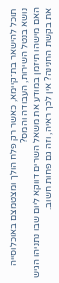תוכל להישאר בת־קיימא, כאשר רק פלח הולך ומצטמצם באוכלוסייה נושא בנטל השירות, העבודה והמס?
האם מישהו תיזמן במודע את משאל השרים דווקא ליום שבו נתניהו הגיש את בקשת החנינה? אין לכך ראיה, וזה גם פחות חשוב.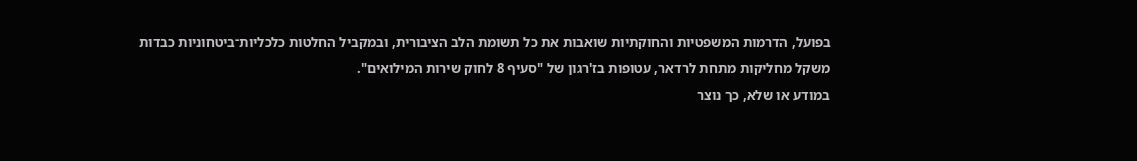בפועל, הדרמות המשפטיות והחוקתיות שואבות את כל תשומת הלב הציבורית, ובמקביל החלטות כלכליות־ביטחוניות כבדות משקל מחליקות מתחת לרדאר, עטופות בז'רגון של "סעיף 8 לחוק שירות המילואים".
במודע או שלא, כך נוצר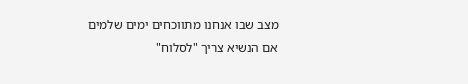מצב שבו אנחנו מתווכחים ימים שלמים אם הנשיא צריך "לסלוח"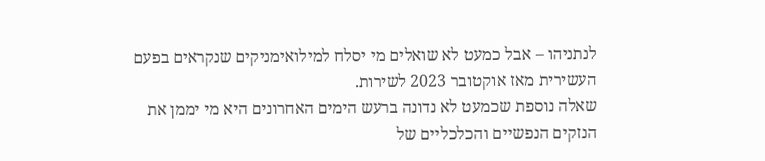לנתניהו – אבל כמעט לא שואלים מי יסלח למילואימניקים שנקראים בפעם העשירית מאז אוקטובר 2023 לשירות.
שאלה נוספת שכמעט לא נדונה ברעש הימים האחרונים היא מי יממן את הנזקים הנפשיים והכלכליים של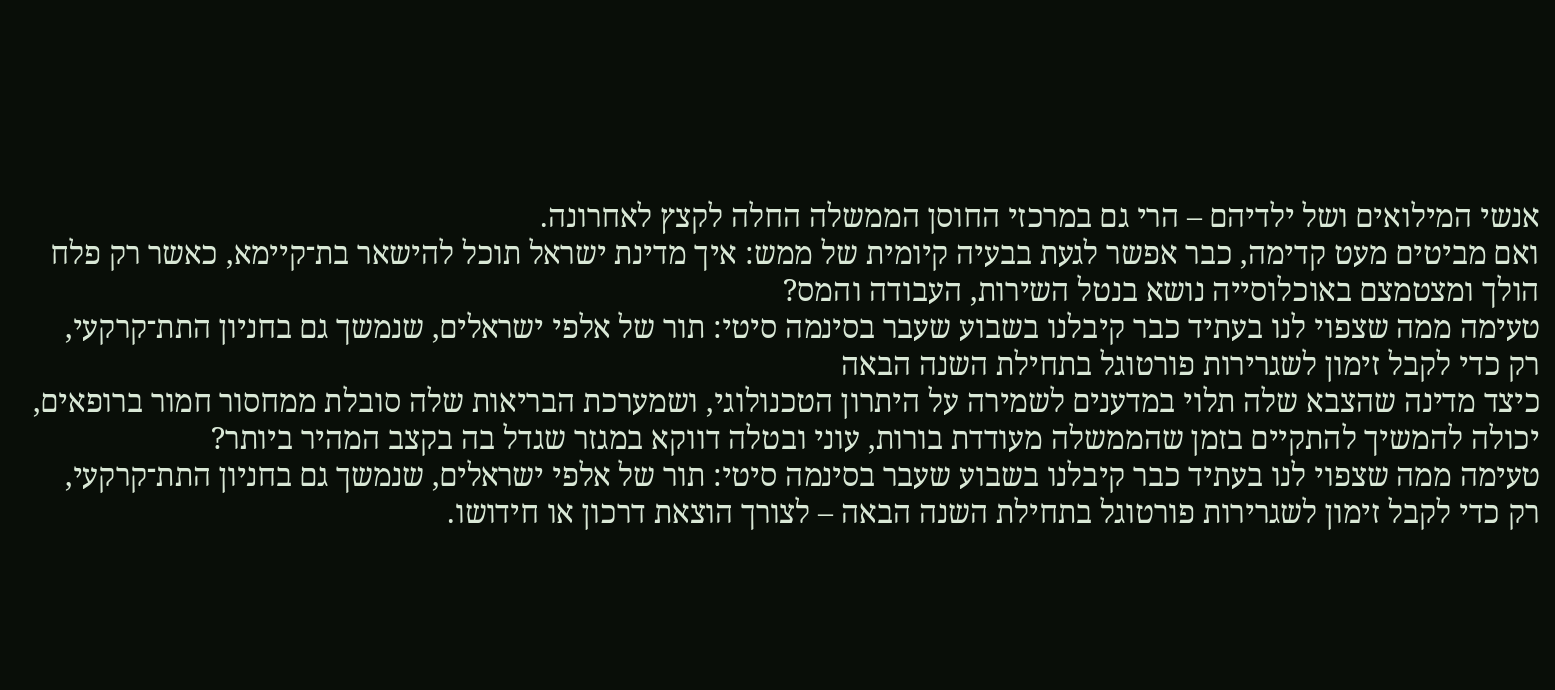אנשי המילואים ושל ילדיהם – הרי גם במרכזי החוסן הממשלה החלה לקצץ לאחרונה.
ואם מביטים מעט קדימה, כבר אפשר לגעת בבעיה קיומית של ממש: איך מדינת ישראל תוכל להישאר בת־קיימא, כאשר רק פלח הולך ומצטמצם באוכלוסייה נושא בנטל השירות, העבודה והמס?
טעימה ממה שצפוי לנו בעתיד כבר קיבלנו בשבוע שעבר בסינמה סיטי: תור של אלפי ישראלים, שנמשך גם בחניון התת־קרקעי, רק כדי לקבל זימון לשגרירות פורטוגל בתחילת השנה הבאה
כיצד מדינה שהצבא שלה תלוי במדענים לשמירה על היתרון הטכנולוגי, ושמערכת הבריאות שלה סובלת ממחסור חמור ברופאים, יכולה להמשיך להתקיים בזמן שהממשלה מעודדת בורות, עוני ובטלה דווקא במגזר שגדל בה בקצב המהיר ביותר?
טעימה ממה שצפוי לנו בעתיד כבר קיבלנו בשבוע שעבר בסינמה סיטי: תור של אלפי ישראלים, שנמשך גם בחניון התת־קרקעי, רק כדי לקבל זימון לשגרירות פורטוגל בתחילת השנה הבאה – לצורך הוצאת דרכון או חידושו.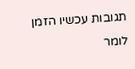תגובות עכשיו הזמן לומר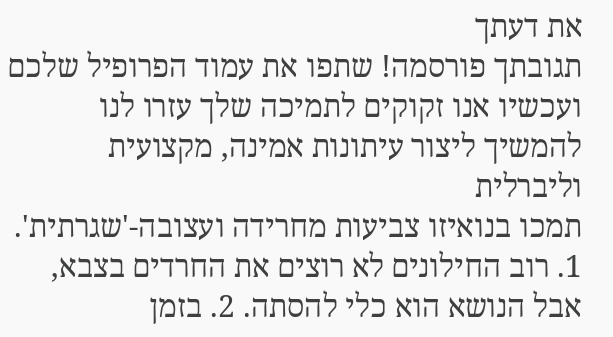את דעתך
תגובתך פורסמה! שתפו את עמוד הפרופיל שלכם
ועכשיו אנו זקוקים לתמיכה שלך עזרו לנו להמשיך ליצור עיתונות אמינה, מקצועית וליברלית
תמכו בנואיזו צביעות מחרידה ועצובה-'שגרתית'. 1. רוב החילונים לא רוצים את החרדים בצבא, אבל הנושא הוא כלי להסתה. 2. בזמן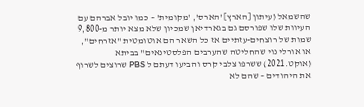שהשמאל (עיתון [הארץ] 'הארס', 'מקומית' – כמו יובל אברהם עם העיוות שלו שפורסם גם בגארדיאן שמכיון שלא מצא יותר מ-9,800 שמות של רוצחים-עזתיים אז כל השאר הם אוטומטית "אזרחים", או אורלי נוי שהחליטה שהערבים הפלסטינאים" בביתא (אוקט.2021) ששרפו צלבי קרס והביעו דעתם ל PBS שרוצים לשרוף את היהודים – שהם לא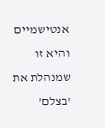אנטישמיים והיא זו שמנהלת את 'בצלם'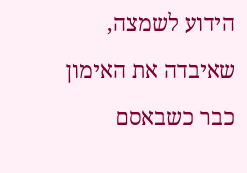הידוע לשמצה, שאיבדה את האימון כבר כשבאסם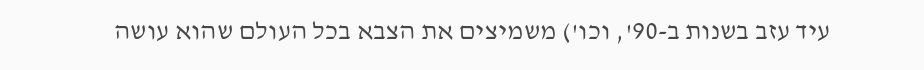עיד עזב בשנות ב-90', וכו') משמיצים את הצבא בכל העולם שהוא עושה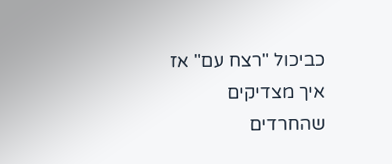כביכול "רצח עם" אז איך מצדיקים שהחרדים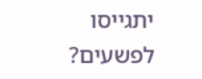יתגייסו לפשעים?